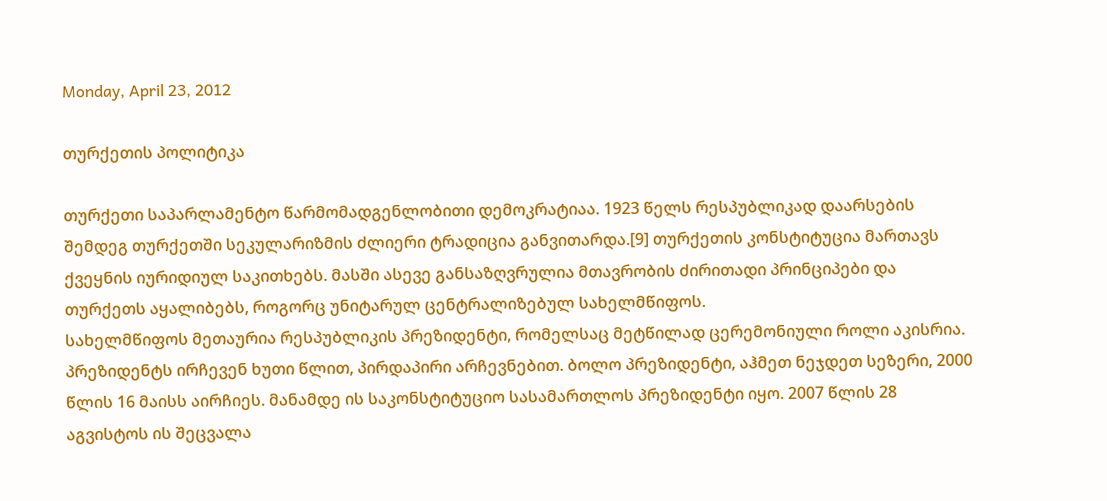Monday, April 23, 2012

თურქეთის პოლიტიკა

თურქეთი საპარლამენტო წარმომადგენლობითი დემოკრატიაა. 1923 წელს რესპუბლიკად დაარსების შემდეგ თურქეთში სეკულარიზმის ძლიერი ტრადიცია განვითარდა.[9] თურქეთის კონსტიტუცია მართავს ქვეყნის იურიდიულ საკითხებს. მასში ასევე განსაზღვრულია მთავრობის ძირითადი პრინციპები და თურქეთს აყალიბებს, როგორც უნიტარულ ცენტრალიზებულ სახელმწიფოს.
სახელმწიფოს მეთაურია რესპუბლიკის პრეზიდენტი, რომელსაც მეტწილად ცერემონიული როლი აკისრია. პრეზიდენტს ირჩევენ ხუთი წლით, პირდაპირი არჩევნებით. ბოლო პრეზიდენტი, აჰმეთ ნეჯდეთ სეზერი, 2000 წლის 16 მაისს აირჩიეს. მანამდე ის საკონსტიტუციო სასამართლოს პრეზიდენტი იყო. 2007 წლის 28 აგვისტოს ის შეცვალა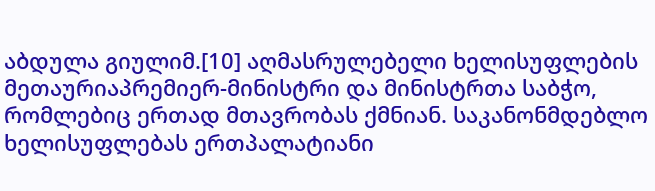აბდულა გიულიმ.[10] აღმასრულებელი ხელისუფლების მეთაურიაპრემიერ-მინისტრი და მინისტრთა საბჭო, რომლებიც ერთად მთავრობას ქმნიან. საკანონმდებლო ხელისუფლებას ერთპალატიანი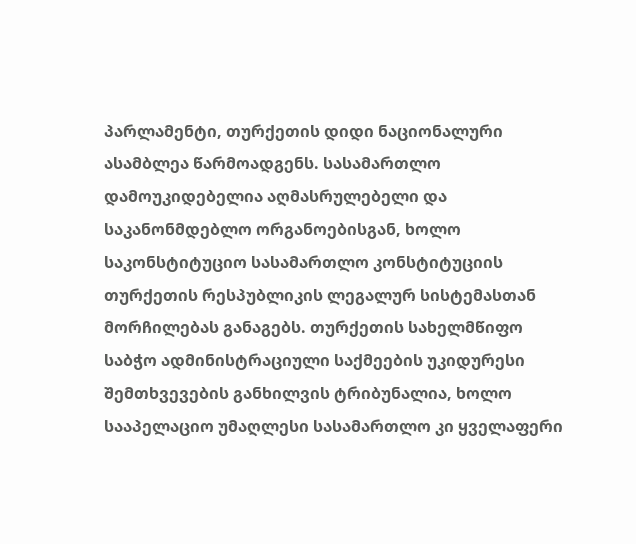პარლამენტი, თურქეთის დიდი ნაციონალური ასამბლეა წარმოადგენს. სასამართლო დამოუკიდებელია აღმასრულებელი და საკანონმდებლო ორგანოებისგან, ხოლო საკონსტიტუციო სასამართლო კონსტიტუციის თურქეთის რესპუბლიკის ლეგალურ სისტემასთან მორჩილებას განაგებს. თურქეთის სახელმწიფო საბჭო ადმინისტრაციული საქმეების უკიდურესი შემთხვევების განხილვის ტრიბუნალია, ხოლო სააპელაციო უმაღლესი სასამართლო კი ყველაფერი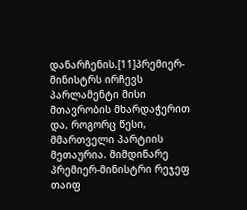დანარჩენის.[11]პრემიერ-მინისტრს ირჩევს პარლამენტი მისი მთავრობის მხარდაჭერით და, როგორც წესი, მმართველი პარტიის მეთაურია. მიმდინარე პრემიერ-მინისტრი რეჯეფ თაიფ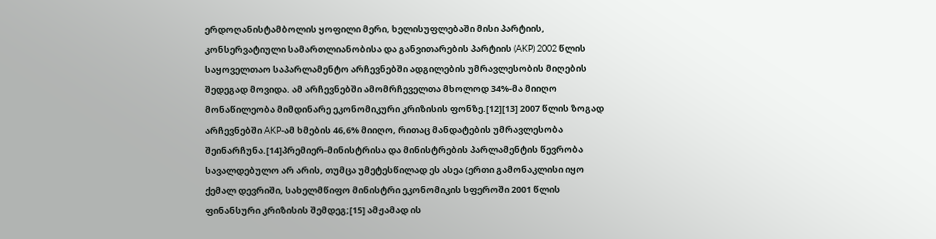ერდოღანისტამბოლის ყოფილი მერი, ხელისუფლებაში მისი პარტიის, კონსერვატიული სამართლიანობისა და განვითარების პარტიის (AKP) 2002 წლის საყოველთაო საპარლამენტო არჩევნებში ადგილების უმრავლესობის მიღების შედეგად მოვიდა. ამ არჩევნებში ამომრჩეველთა მხოლოდ 34%-მა მიიღო მონაწილეობა მიმდინარე ეკონომიკური კრიზისის ფონზე.[12][13] 2007 წლის ზოგად არჩევნებში AKP-ამ ხმების 46,6% მიიღო, რითაც მანდატების უმრავლესობა შეინარჩუნა.[14]პრემიერ-მინისტრისა და მინისტრების პარლამენტის წევრობა სავალდებულო არ არის, თუმცა უმეტესწილად ეს ასეა (ერთი გამონაკლისი იყო ქემალ დევრიში, სახელმწიფო მინისტრი ეკონომიკის სფეროში 2001 წლის ფინანსური კრიზისის შემდეგ;[15] ამჟამად ის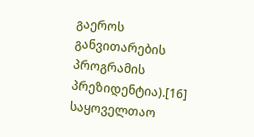გაეროს განვითარების პროგრამის პრეზიდენტია).[16]
საყოველთაო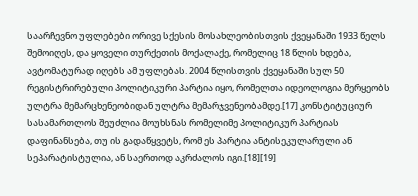საარჩევნო უფლებები ორივე სქესის მოსახლეობისთვის ქვეყანაში 1933 წელს შემოიღეს, და ყოველი თურქეთის მოქალაქე, რომელიც 18 წლის ხდება, ავტომატურად იღებს ამ უფლებას. 2004 წლისთვის ქვეყანაში სულ 50 რეგისტრირებული პოლიტიკური პარტია იყო, რომელთა იდეოლოგია მერყეობს ულტრა მემარცხენეობიდან ულტრა მემარჯვენეობამდე.[17] კონსტიტუციურ სასამართლოს შეუძლია მოუხსნას რომელიმე პოლიტიკურ პარტიას დაფინანსება, თუ ის გადაწყვეტს, რომ ეს პარტია ანტისეკულარული ან სეპარატისტულია, ან საერთოდ აკრძალოს იგი.[18][19]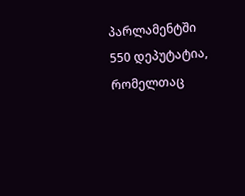პარლამენტში 550 დეპუტატია, რომელთაც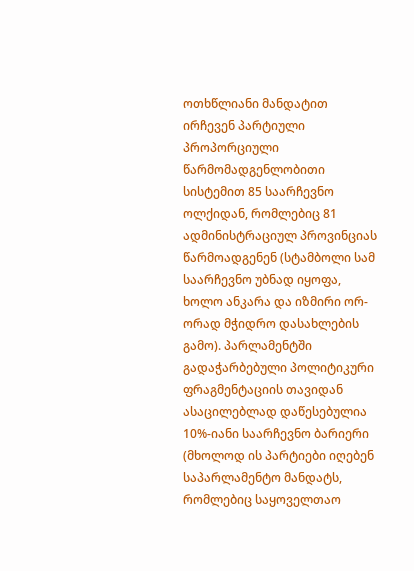ოთხწლიანი მანდატით ირჩევენ პარტიული პროპორციული წარმომადგენლობითი სისტემით 85 საარჩევნო ოლქიდან, რომლებიც 81 ადმინისტრაციულ პროვინციას წარმოადგენენ (სტამბოლი სამ საარჩევნო უბნად იყოფა, ხოლო ანკარა და იზმირი ორ-ორად მჭიდრო დასახლების გამო). პარლამენტში გადაჭარბებული პოლიტიკური ფრაგმენტაციის თავიდან ასაცილებლად დაწესებულია 10%-იანი საარჩევნო ბარიერი (მხოლოდ ის პარტიები იღებენ საპარლამენტო მანდატს, რომლებიც საყოველთაო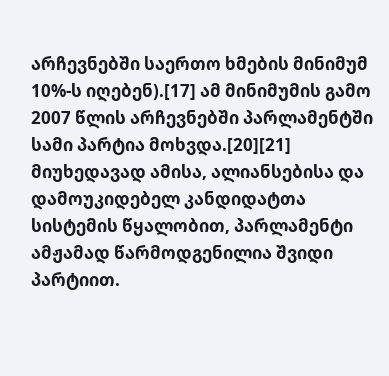არჩევნებში საერთო ხმების მინიმუმ 10%-ს იღებენ).[17] ამ მინიმუმის გამო 2007 წლის არჩევნებში პარლამენტში სამი პარტია მოხვდა.[20][21] მიუხედავად ამისა, ალიანსებისა და დამოუკიდებელ კანდიდატთა სისტემის წყალობით, პარლამენტი ამჟამად წარმოდგენილია შვიდი პარტიით.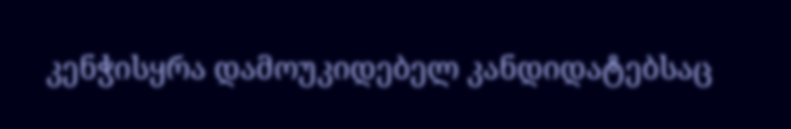კენჭისყრა დამოუკიდებელ კანდიდატებსაც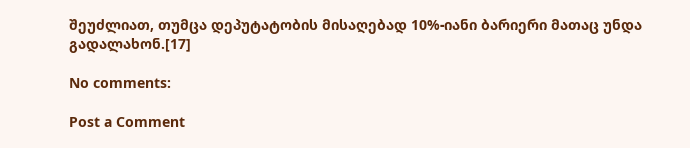შეუძლიათ, თუმცა დეპუტატობის მისაღებად 10%-იანი ბარიერი მათაც უნდა გადალახონ.[17]

No comments:

Post a Comment